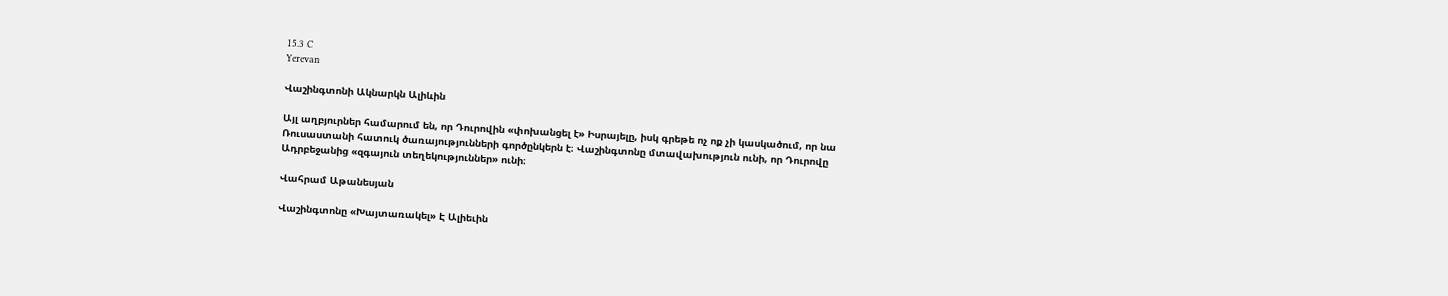15.3 C
Yerevan

Վաշինգտոնի Ակնարկն Ալիևին

Այլ աղբյուրներ համարում են, որ Դուրովին «փոխանցել է» Իսրայելը, իսկ գրեթե ոչ ոք չի կասկածում, որ նա Ռուսաստանի հատուկ ծառայությունների գործընկերն է։ Վաշինգտոնը մտավախություն ունի, որ Դուրովը Ադրբեջանից «զգայուն տեղեկություններ» ունի։

Վահրամ Աթանեսյան

Վաշինգտոնը «Խայտառակել» Է Ալիեւին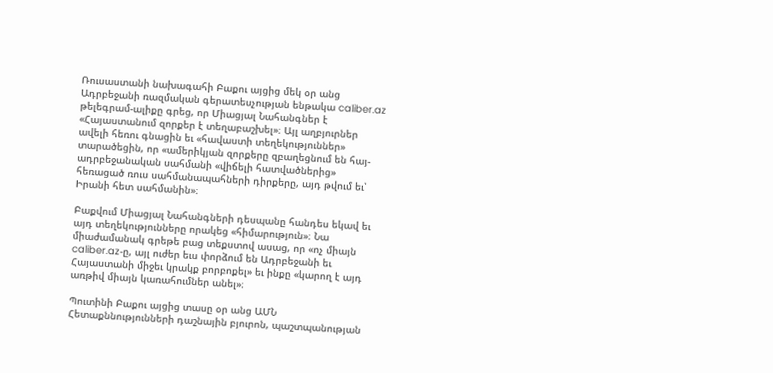Ռուսաստանի նախագահի Բաքու այցից մեկ օր անց Ադրբեջանի ռազմական գերատեսչության ենթակա caliber.az թելեգրամ-ալիքը գրեց, որ Միացյալ Նահանգներ է «Հայաստանում զորքեր է տեղաբաշխել»։ Այլ աղբյուրներ ավելի հեռու գնացին եւ «հավաստի տեղեկություններ» տարածեցին, որ «ամերիկյան զորքերը զբաղեցնում են հայ-ադրբեջանական սահմանի «վիճելի հատվածներից» հեռացած ռուս սահմանապահների դիրքերը, այդ թվում եւ՝ Իրանի հետ սահմանին»։

Բաքվում Միացյալ Նահանգների դեսպանը հանդես եկավ եւ այդ տեղեկությունները որակեց «հիմարություն»։ Նա միաժամանակ գրեթե բաց տեքստով ասաց, որ «ոչ միայն caliber.az‑ը, այլ ուժեր եւս փորձում են Ադրբեջանի եւ Հայաստանի միջեւ կրակք բորբոքել» եւ ինքը «կարող է այդ առթիվ միայն կառահումներ անել»։

Պուտինի Բաքու այցից տասը օր անց ԱՄՆ Հետաքննությունների դաշնային բյուրոն, պաշտպանության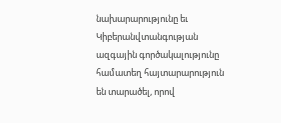նախարարությունը եւ Կիբերանվտանգության ազգային գործակալությունը համատեղ հայտարարություն են տարածել, որով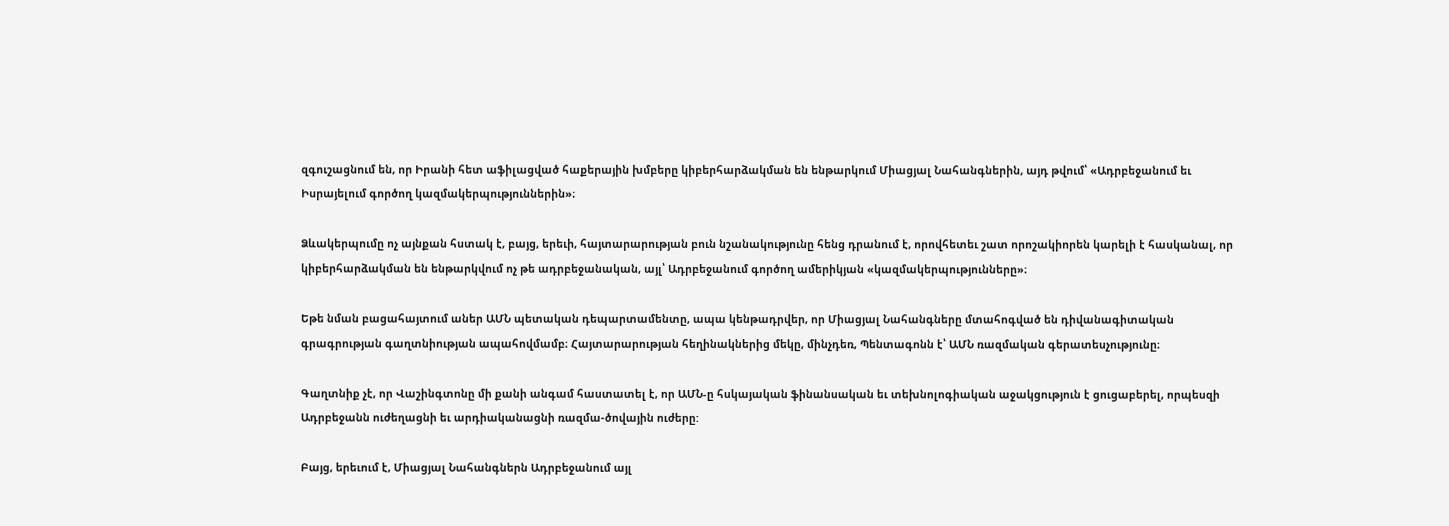զգուշացնում են, որ Իրանի հետ աֆիլացված հաքերային խմբերը կիբերհարձակման են ենթարկում Միացյալ Նահանգներին, այդ թվում՝ «Ադրբեջանում եւ Իսրայելում գործող կազմակերպություններին»։

Ձևակերպումը ոչ այնքան հստակ է, բայց, երեւի, հայտարարության բուն նշանակությունը հենց դրանում է, որովհետեւ շատ որոշակիորեն կարելի է հասկանալ, որ կիբերհարձակման են ենթարկվում ոչ թե ադրբեջանական, այլ՝ Ադրբեջանում գործող ամերիկյան «կազմակերպությունները»։

Եթե նման բացահայտում աներ ԱՄՆ պետական դեպարտամենտը, ապա կենթադրվեր, որ Միացյալ Նահանգները մտահոգված են դիվանագիտական գրագրության գաղտնիության ապահովմամբ։ Հայտարարության հեղինակներից մեկը, մինչդեռ, Պենտագոնն է՝ ԱՄՆ ռազմական գերատեսչությունը։

Գաղտնիք չէ, որ Վաշինգտոնը մի քանի անգամ հաստատել է, որ ԱՄՆ‑ը հսկայական ֆինանսական եւ տեխնոլոգիական աջակցություն է ցուցաբերել, որպեսզի Ադրբեջանն ուժեղացնի եւ արդիականացնի ռազմա-ծովային ուժերը:

Բայց, երեւում է, Միացյալ Նահանգներն Ադրբեջանում այլ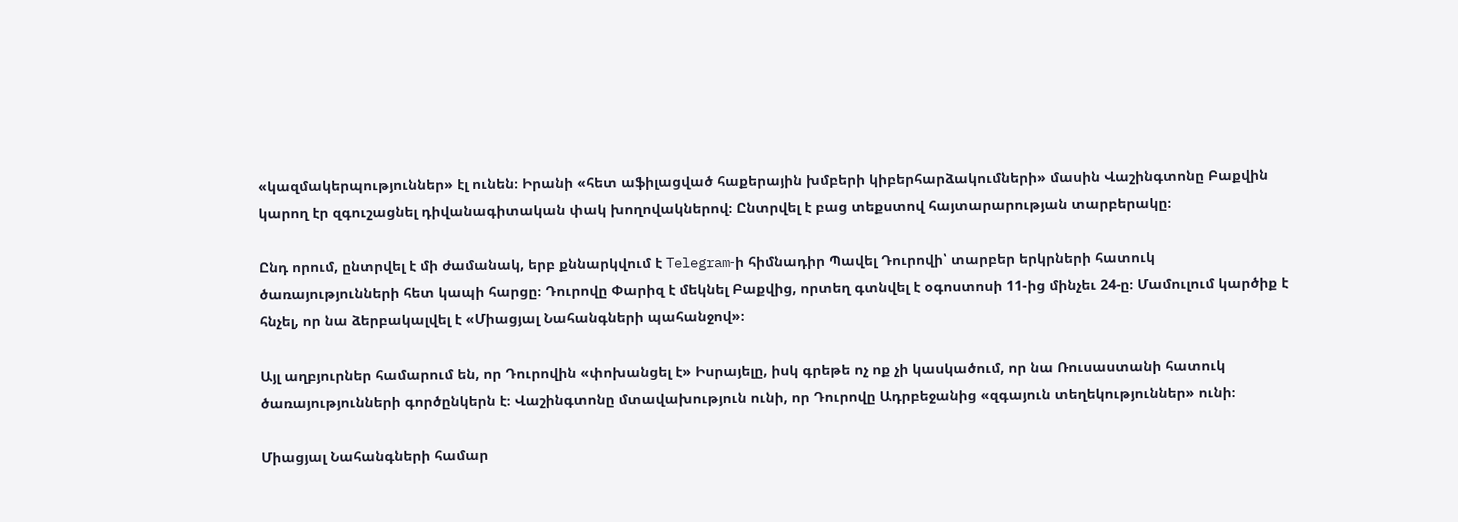«կազմակերպություններ» էլ ունեն։ Իրանի «հետ աֆիլացված հաքերային խմբերի կիբերհարձակումների» մասին Վաշինգտոնը Բաքվին կարող էր զգուշացնել դիվանագիտական փակ խողովակներով։ Ընտրվել է բաց տեքստով հայտարարության տարբերակը։

Ընդ որում, ընտրվել է մի ժամանակ, երբ քննարկվում է Telegram‑ի հիմնադիր Պավել Դուրովի՝ տարբեր երկրների հատուկ ծառայությունների հետ կապի հարցը։ Դուրովը Փարիզ է մեկնել Բաքվից, որտեղ գտնվել է օգոստոսի 11-ից մինչեւ 24‑ը։ Մամուլում կարծիք է հնչել, որ նա ձերբակալվել է «Միացյալ Նահանգների պահանջով»։

Այլ աղբյուրներ համարում են, որ Դուրովին «փոխանցել է» Իսրայելը, իսկ գրեթե ոչ ոք չի կասկածում, որ նա Ռուսաստանի հատուկ ծառայությունների գործընկերն է։ Վաշինգտոնը մտավախություն ունի, որ Դուրովը Ադրբեջանից «զգայուն տեղեկություններ» ունի։

Միացյալ Նահանգների համար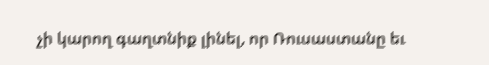չի կարող գաղտնիք լինել, որ Ռուսաստանը եւ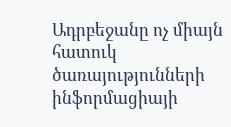Ադրբեջանը ոչ միայն հատուկ ծառայությունների ինֆորմացիայի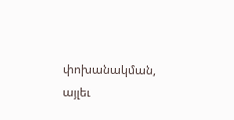փոխանակման, այլեւ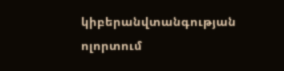կիբերանվտանգության ոլորտում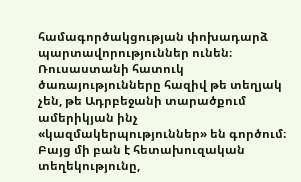համագործակցության փոխադարձ պարտավորություններ ունեն։ Ռուսաստանի հատուկ ծառայությունները հազիվ թե տեղյակ չեն, թե Ադրբեջանի տարածքում ամերիկյան ինչ «կազմակերպություններ» են գործում։ Բայց մի բան է հետախուզական տեղեկությունը,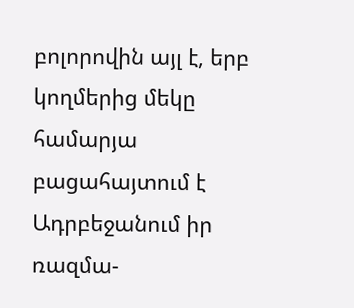բոլորովին այլ է, երբ կողմերից մեկը համարյա բացահայտում է Ադրբեջանում իր ռազմա-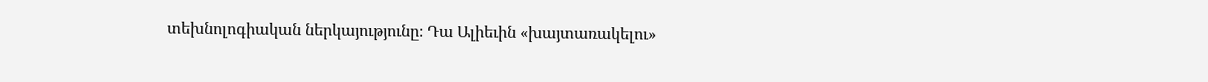տեխնոլոգիական ներկայությունը։ Դա Ալիեւին «խայտառակելու»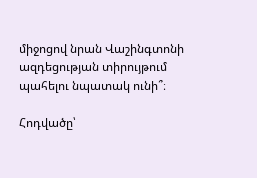միջոցով նրան Վաշինգտոնի ազդեցության տիրույթում պահելու նպատակ ունի՞։

Հոդվածը՝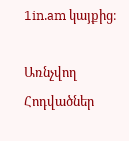1in.am կայքից։

Առնչվող Հոդվածներ